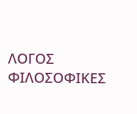ΛΟΓΟΣ
ΦΙΛΟΣΟΦΙΚΕΣ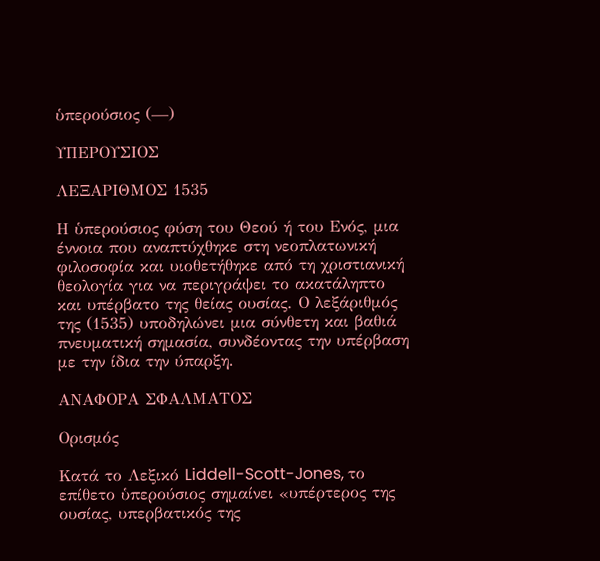ὑπερούσιος (—)

ΥΠΕΡΟΥΣΙΟΣ

ΛΕΞΑΡΙΘΜΟΣ 1535

Η ὑπερούσιος φύση του Θεού ή του Ενός, μια έννοια που αναπτύχθηκε στη νεοπλατωνική φιλοσοφία και υιοθετήθηκε από τη χριστιανική θεολογία για να περιγράψει το ακατάληπτο και υπέρβατο της θείας ουσίας. Ο λεξάριθμός της (1535) υποδηλώνει μια σύνθετη και βαθιά πνευματική σημασία, συνδέοντας την υπέρβαση με την ίδια την ύπαρξη.

ΑΝΑΦΟΡΑ ΣΦΑΛΜΑΤΟΣ

Ορισμός

Κατά το Λεξικό Liddell-Scott-Jones, το επίθετο ὑπερούσιος σημαίνει «υπέρτερος της ουσίας, υπερβατικός της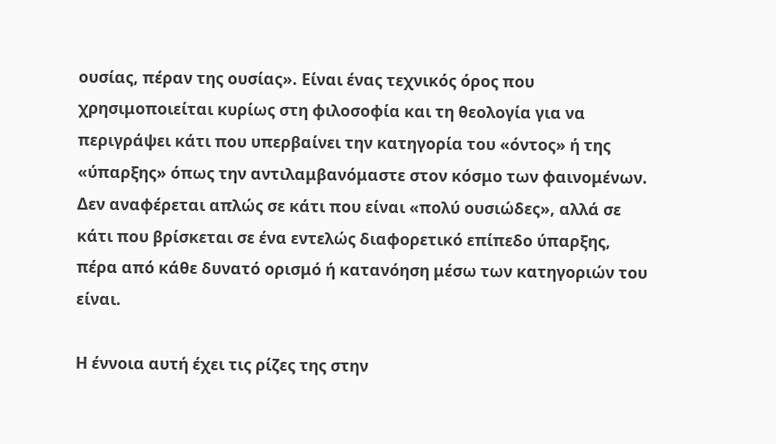ουσίας, πέραν της ουσίας». Είναι ένας τεχνικός όρος που χρησιμοποιείται κυρίως στη φιλοσοφία και τη θεολογία για να περιγράψει κάτι που υπερβαίνει την κατηγορία του «όντος» ή της «ύπαρξης» όπως την αντιλαμβανόμαστε στον κόσμο των φαινομένων. Δεν αναφέρεται απλώς σε κάτι που είναι «πολύ ουσιώδες», αλλά σε κάτι που βρίσκεται σε ένα εντελώς διαφορετικό επίπεδο ύπαρξης, πέρα από κάθε δυνατό ορισμό ή κατανόηση μέσω των κατηγοριών του είναι.

Η έννοια αυτή έχει τις ρίζες της στην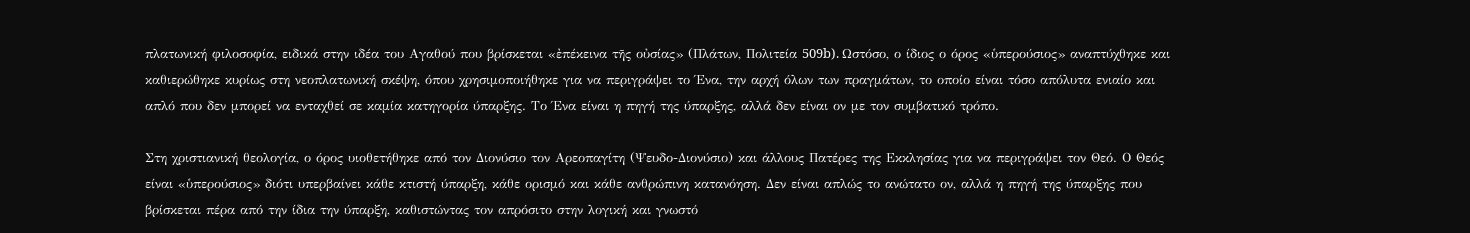πλατωνική φιλοσοφία, ειδικά στην ιδέα του Αγαθού που βρίσκεται «ἐπέκεινα τῆς οὐσίας» (Πλάτων, Πολιτεία 509b). Ωστόσο, ο ίδιος ο όρος «ὑπερούσιος» αναπτύχθηκε και καθιερώθηκε κυρίως στη νεοπλατωνική σκέψη, όπου χρησιμοποιήθηκε για να περιγράψει το Ένα, την αρχή όλων των πραγμάτων, το οποίο είναι τόσο απόλυτα ενιαίο και απλό που δεν μπορεί να ενταχθεί σε καμία κατηγορία ύπαρξης. Το Ένα είναι η πηγή της ύπαρξης, αλλά δεν είναι ον με τον συμβατικό τρόπο.

Στη χριστιανική θεολογία, ο όρος υιοθετήθηκε από τον Διονύσιο τον Αρεοπαγίτη (Ψευδο-Διονύσιο) και άλλους Πατέρες της Εκκλησίας για να περιγράψει τον Θεό. Ο Θεός είναι «ὑπερούσιος» διότι υπερβαίνει κάθε κτιστή ύπαρξη, κάθε ορισμό και κάθε ανθρώπινη κατανόηση. Δεν είναι απλώς το ανώτατο ον, αλλά η πηγή της ύπαρξης που βρίσκεται πέρα από την ίδια την ύπαρξη, καθιστώντας τον απρόσιτο στην λογική και γνωστό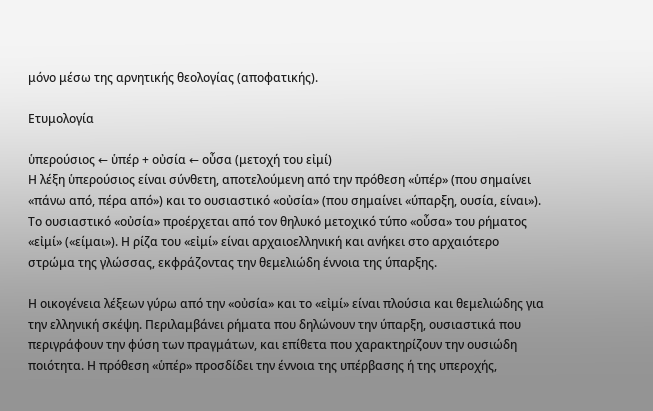μόνο μέσω της αρνητικής θεολογίας (αποφατικής).

Ετυμολογία

ὑπερούσιος ← ὑπέρ + οὐσία ← οὖσα (μετοχή του εἰμί)
Η λέξη ὑπερούσιος είναι σύνθετη, αποτελούμενη από την πρόθεση «ὑπέρ» (που σημαίνει «πάνω από, πέρα από») και το ουσιαστικό «οὐσία» (που σημαίνει «ύπαρξη, ουσία, είναι»). Το ουσιαστικό «οὐσία» προέρχεται από τον θηλυκό μετοχικό τύπο «οὖσα» του ρήματος «εἰμί» («είμαι»). Η ρίζα του «εἰμί» είναι αρχαιοελληνική και ανήκει στο αρχαιότερο στρώμα της γλώσσας, εκφράζοντας την θεμελιώδη έννοια της ύπαρξης.

Η οικογένεια λέξεων γύρω από την «οὐσία» και το «εἰμί» είναι πλούσια και θεμελιώδης για την ελληνική σκέψη. Περιλαμβάνει ρήματα που δηλώνουν την ύπαρξη, ουσιαστικά που περιγράφουν την φύση των πραγμάτων, και επίθετα που χαρακτηρίζουν την ουσιώδη ποιότητα. Η πρόθεση «ὑπέρ» προσδίδει την έννοια της υπέρβασης ή της υπεροχής,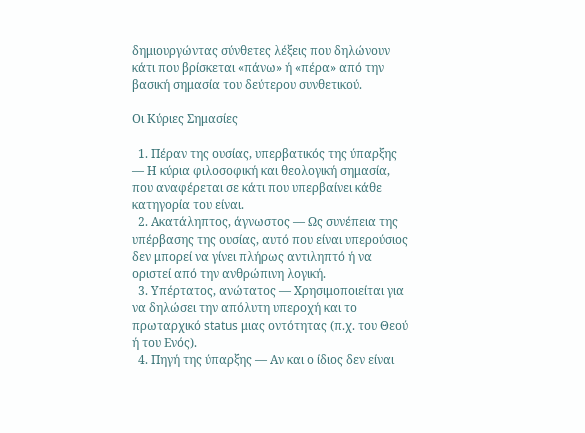δημιουργώντας σύνθετες λέξεις που δηλώνουν κάτι που βρίσκεται «πάνω» ή «πέρα» από την βασική σημασία του δεύτερου συνθετικού.

Οι Κύριες Σημασίες

  1. Πέραν της ουσίας, υπερβατικός της ύπαρξης — Η κύρια φιλοσοφική και θεολογική σημασία, που αναφέρεται σε κάτι που υπερβαίνει κάθε κατηγορία του είναι.
  2. Ακατάληπτος, άγνωστος — Ως συνέπεια της υπέρβασης της ουσίας, αυτό που είναι υπερούσιος δεν μπορεί να γίνει πλήρως αντιληπτό ή να οριστεί από την ανθρώπινη λογική.
  3. Υπέρτατος, ανώτατος — Χρησιμοποιείται για να δηλώσει την απόλυτη υπεροχή και το πρωταρχικό status μιας οντότητας (π.χ. του Θεού ή του Ενός).
  4. Πηγή της ύπαρξης — Αν και ο ίδιος δεν είναι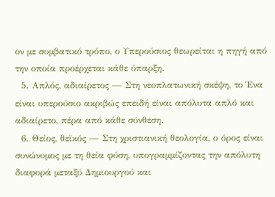ον με συμβατικό τρόπο, ο Υπερούσιος θεωρείται η πηγή από την οποία προέρχεται κάθε ύπαρξη.
  5. Απλός, αδιαίρετος — Στη νεοπλατωνική σκέψη, το Ένα είναι υπερούσιο ακριβώς επειδή είναι απόλυτα απλό και αδιαίρετο, πέρα από κάθε σύνθεση.
  6. Θείος, θεϊκός — Στη χριστιανική θεολογία, ο όρος είναι συνώνυμος με τη θεία φύση, υπογραμμίζοντας την απόλυτη διαφορά μεταξύ Δημιουργού και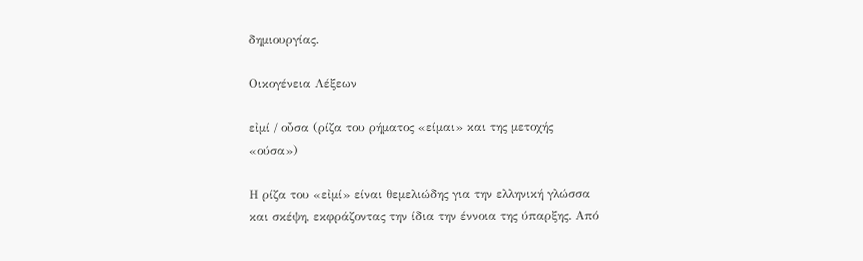δημιουργίας.

Οικογένεια Λέξεων

εἰμί / οὖσα (ρίζα του ρήματος «είμαι» και της μετοχής «ούσα»)

Η ρίζα του «εἰμί» είναι θεμελιώδης για την ελληνική γλώσσα και σκέψη, εκφράζοντας την ίδια την έννοια της ύπαρξης. Από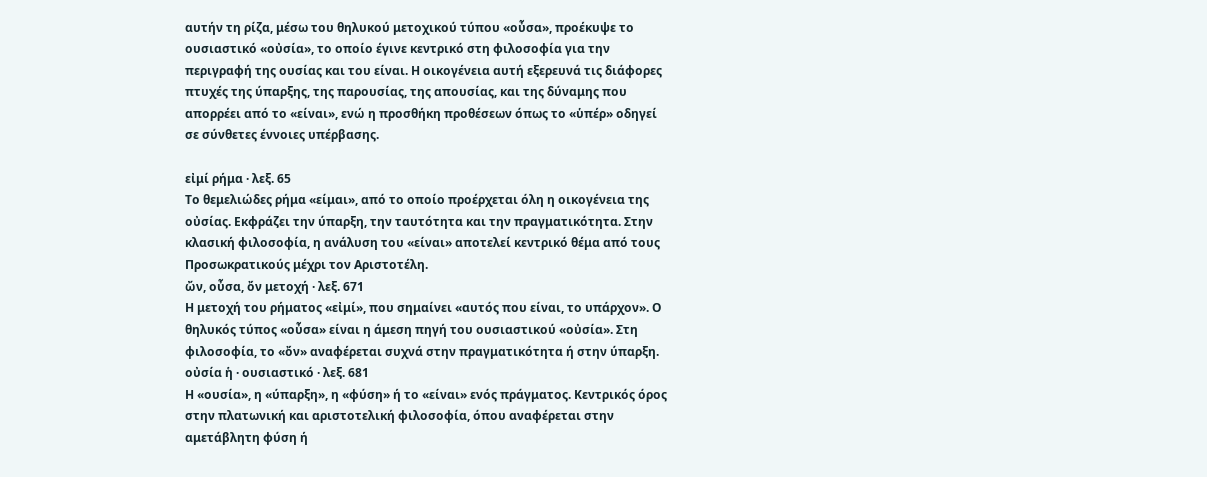αυτήν τη ρίζα, μέσω του θηλυκού μετοχικού τύπου «οὖσα», προέκυψε το ουσιαστικό «οὐσία», το οποίο έγινε κεντρικό στη φιλοσοφία για την περιγραφή της ουσίας και του είναι. Η οικογένεια αυτή εξερευνά τις διάφορες πτυχές της ύπαρξης, της παρουσίας, της απουσίας, και της δύναμης που απορρέει από το «είναι», ενώ η προσθήκη προθέσεων όπως το «ὑπέρ» οδηγεί σε σύνθετες έννοιες υπέρβασης.

εἰμί ρήμα · λεξ. 65
Το θεμελιώδες ρήμα «είμαι», από το οποίο προέρχεται όλη η οικογένεια της οὐσίας. Εκφράζει την ύπαρξη, την ταυτότητα και την πραγματικότητα. Στην κλασική φιλοσοφία, η ανάλυση του «είναι» αποτελεί κεντρικό θέμα από τους Προσωκρατικούς μέχρι τον Αριστοτέλη.
ὤν, οὖσα, ὄν μετοχή · λεξ. 671
Η μετοχή του ρήματος «εἰμί», που σημαίνει «αυτός που είναι, το υπάρχον». Ο θηλυκός τύπος «οὖσα» είναι η άμεση πηγή του ουσιαστικού «οὐσία». Στη φιλοσοφία, το «ὄν» αναφέρεται συχνά στην πραγματικότητα ή στην ύπαρξη.
οὐσία ἡ · ουσιαστικό · λεξ. 681
Η «ουσία», η «ύπαρξη», η «φύση» ή το «είναι» ενός πράγματος. Κεντρικός όρος στην πλατωνική και αριστοτελική φιλοσοφία, όπου αναφέρεται στην αμετάβλητη φύση ή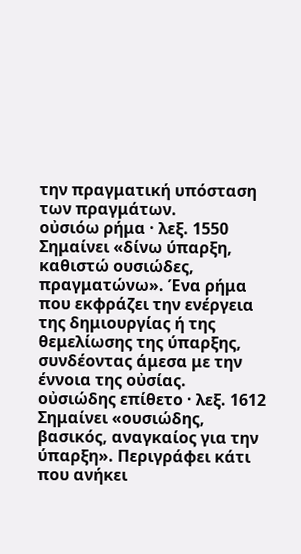την πραγματική υπόσταση των πραγμάτων.
οὐσιόω ρήμα · λεξ. 1550
Σημαίνει «δίνω ύπαρξη, καθιστώ ουσιώδες, πραγματώνω». Ένα ρήμα που εκφράζει την ενέργεια της δημιουργίας ή της θεμελίωσης της ύπαρξης, συνδέοντας άμεσα με την έννοια της οὐσίας.
οὐσιώδης επίθετο · λεξ. 1612
Σημαίνει «ουσιώδης, βασικός, αναγκαίος για την ύπαρξη». Περιγράφει κάτι που ανήκει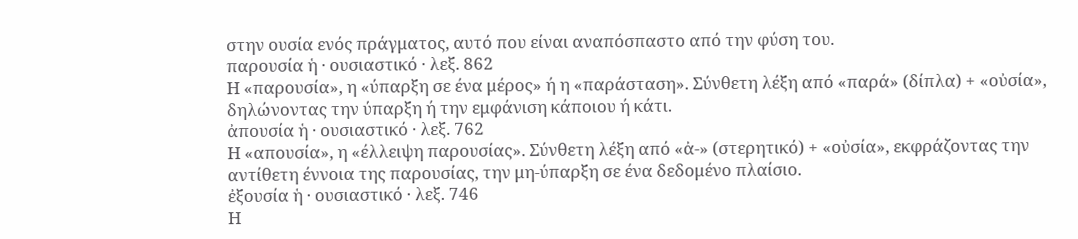στην ουσία ενός πράγματος, αυτό που είναι αναπόσπαστο από την φύση του.
παρουσία ἡ · ουσιαστικό · λεξ. 862
Η «παρουσία», η «ύπαρξη σε ένα μέρος» ή η «παράσταση». Σύνθετη λέξη από «παρά» (δίπλα) + «οὐσία», δηλώνοντας την ύπαρξη ή την εμφάνιση κάποιου ή κάτι.
ἀπουσία ἡ · ουσιαστικό · λεξ. 762
Η «απουσία», η «έλλειψη παρουσίας». Σύνθετη λέξη από «ἀ-» (στερητικό) + «οὐσία», εκφράζοντας την αντίθετη έννοια της παρουσίας, την μη-ύπαρξη σε ένα δεδομένο πλαίσιο.
ἐξουσία ἡ · ουσιαστικό · λεξ. 746
Η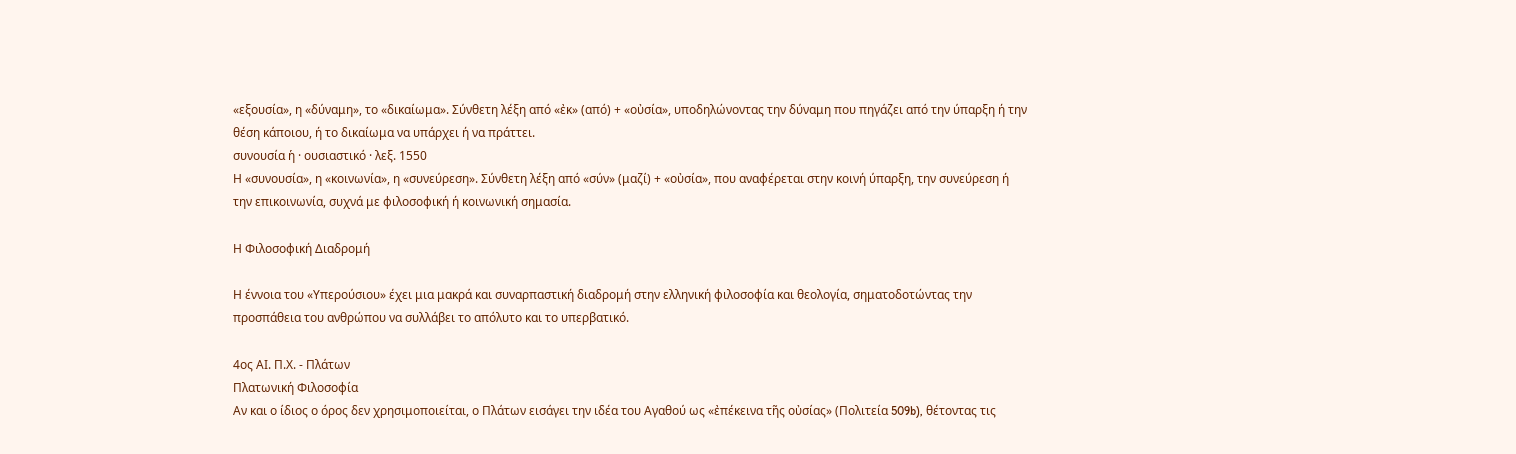«εξουσία», η «δύναμη», το «δικαίωμα». Σύνθετη λέξη από «ἐκ» (από) + «οὐσία», υποδηλώνοντας την δύναμη που πηγάζει από την ύπαρξη ή την θέση κάποιου, ή το δικαίωμα να υπάρχει ή να πράττει.
συνουσία ἡ · ουσιαστικό · λεξ. 1550
Η «συνουσία», η «κοινωνία», η «συνεύρεση». Σύνθετη λέξη από «σύν» (μαζί) + «οὐσία», που αναφέρεται στην κοινή ύπαρξη, την συνεύρεση ή την επικοινωνία, συχνά με φιλοσοφική ή κοινωνική σημασία.

Η Φιλοσοφική Διαδρομή

Η έννοια του «Υπερούσιου» έχει μια μακρά και συναρπαστική διαδρομή στην ελληνική φιλοσοφία και θεολογία, σηματοδοτώντας την προσπάθεια του ανθρώπου να συλλάβει το απόλυτο και το υπερβατικό.

4ος ΑΙ. Π.Χ. - Πλάτων
Πλατωνική Φιλοσοφία
Αν και ο ίδιος ο όρος δεν χρησιμοποιείται, ο Πλάτων εισάγει την ιδέα του Αγαθού ως «ἐπέκεινα τῆς οὐσίας» (Πολιτεία 509b), θέτοντας τις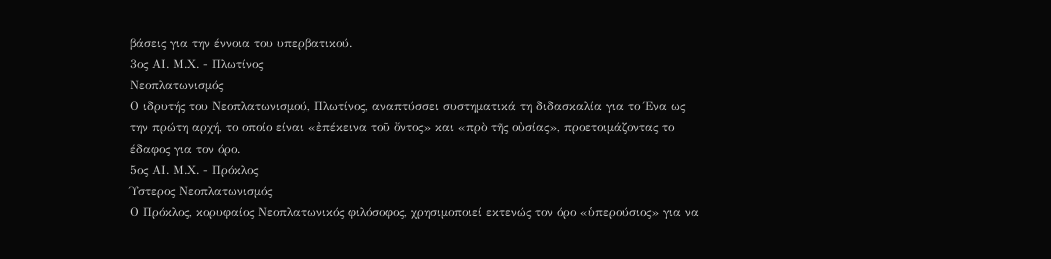βάσεις για την έννοια του υπερβατικού.
3ος ΑΙ. Μ.Χ. - Πλωτίνος
Νεοπλατωνισμός
Ο ιδρυτής του Νεοπλατωνισμού, Πλωτίνος, αναπτύσσει συστηματικά τη διδασκαλία για το Ένα ως την πρώτη αρχή, το οποίο είναι «ἐπέκεινα τοῦ ὄντος» και «πρὸ τῆς οὐσίας», προετοιμάζοντας το έδαφος για τον όρο.
5ος ΑΙ. Μ.Χ. - Πρόκλος
Ύστερος Νεοπλατωνισμός
Ο Πρόκλος, κορυφαίος Νεοπλατωνικός φιλόσοφος, χρησιμοποιεί εκτενώς τον όρο «ὑπερούσιος» για να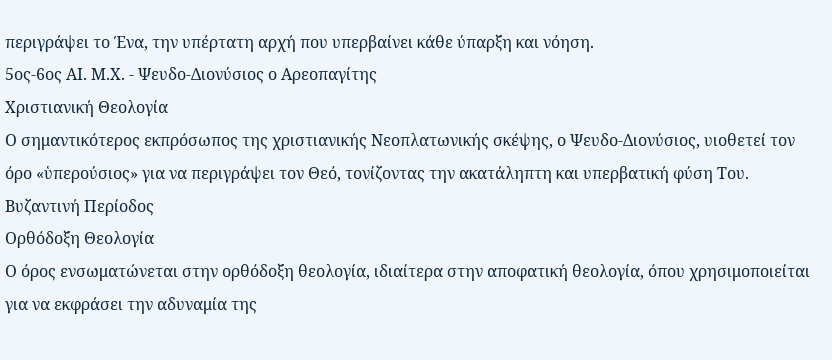περιγράψει το Ένα, την υπέρτατη αρχή που υπερβαίνει κάθε ύπαρξη και νόηση.
5ος-6ος ΑΙ. Μ.Χ. - Ψευδο-Διονύσιος ο Αρεοπαγίτης
Χριστιανική Θεολογία
Ο σημαντικότερος εκπρόσωπος της χριστιανικής Νεοπλατωνικής σκέψης, ο Ψευδο-Διονύσιος, υιοθετεί τον όρο «ὑπερούσιος» για να περιγράψει τον Θεό, τονίζοντας την ακατάληπτη και υπερβατική φύση Του.
Βυζαντινή Περίοδος
Ορθόδοξη Θεολογία
Ο όρος ενσωματώνεται στην ορθόδοξη θεολογία, ιδιαίτερα στην αποφατική θεολογία, όπου χρησιμοποιείται για να εκφράσει την αδυναμία της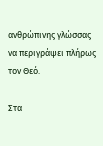ανθρώπινης γλώσσας να περιγράψει πλήρως τον Θεό.

Στα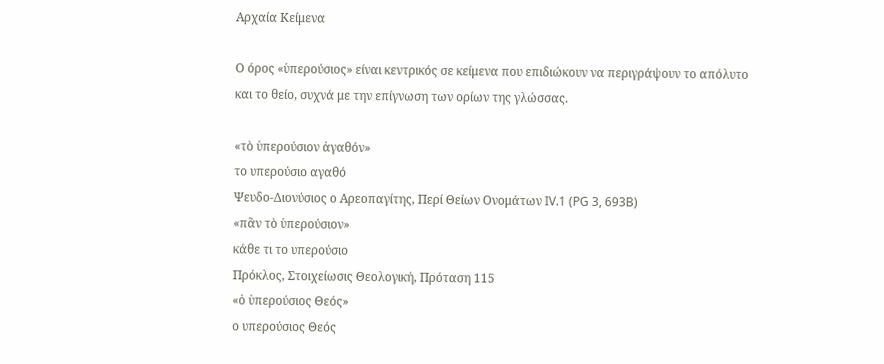Αρχαία Κείμενα

Ο όρος «ὑπερούσιος» είναι κεντρικός σε κείμενα που επιδιώκουν να περιγράψουν το απόλυτο και το θείο, συχνά με την επίγνωση των ορίων της γλώσσας.

«τὸ ὑπερούσιον ἀγαθόν»
το υπερούσιο αγαθό
Ψευδο-Διονύσιος ο Αρεοπαγίτης, Περί Θείων Ονομάτων IV.1 (PG 3, 693B)
«πᾶν τὸ ὑπερούσιον»
κάθε τι το υπερούσιο
Πρόκλος, Στοιχείωσις Θεολογική, Πρόταση 115
«ὁ ὑπερούσιος Θεός»
ο υπερούσιος Θεός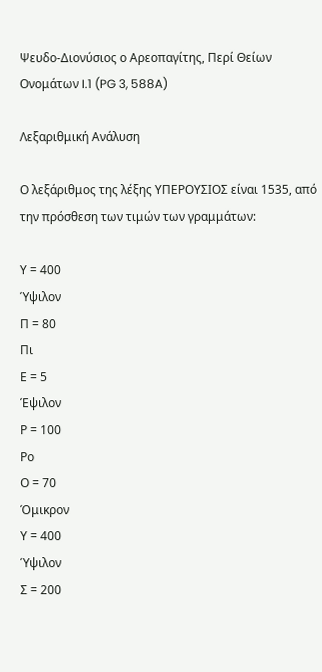Ψευδο-Διονύσιος ο Αρεοπαγίτης, Περί Θείων Ονομάτων I.1 (PG 3, 588A)

Λεξαριθμική Ανάλυση

Ο λεξάριθμος της λέξης ΥΠΕΡΟΥΣΙΟΣ είναι 1535, από την πρόσθεση των τιμών των γραμμάτων:

Υ = 400
Ύψιλον
Π = 80
Πι
Ε = 5
Έψιλον
Ρ = 100
Ρο
Ο = 70
Όμικρον
Υ = 400
Ύψιλον
Σ = 200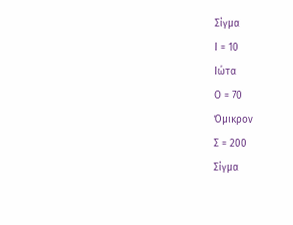Σίγμα
Ι = 10
Ιώτα
Ο = 70
Όμικρον
Σ = 200
Σίγμα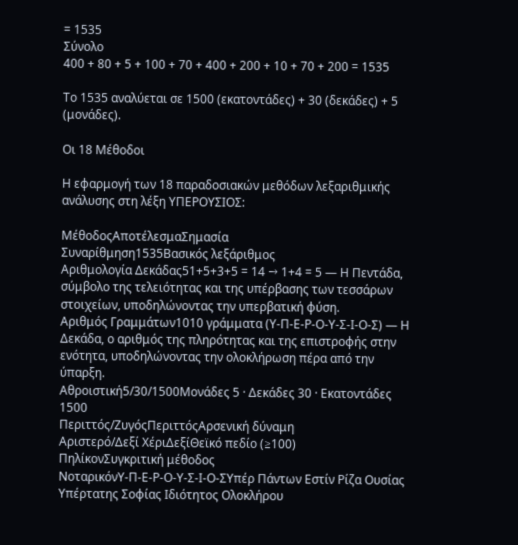= 1535
Σύνολο
400 + 80 + 5 + 100 + 70 + 400 + 200 + 10 + 70 + 200 = 1535

Το 1535 αναλύεται σε 1500 (εκατοντάδες) + 30 (δεκάδες) + 5 (μονάδες).

Οι 18 Μέθοδοι

Η εφαρμογή των 18 παραδοσιακών μεθόδων λεξαριθμικής ανάλυσης στη λέξη ΥΠΕΡΟΥΣΙΟΣ:

ΜέθοδοςΑποτέλεσμαΣημασία
Συναρίθμηση1535Βασικός λεξάριθμος
Αριθμολογία Δεκάδας51+5+3+5 = 14 → 1+4 = 5 — Η Πεντάδα, σύμβολο της τελειότητας και της υπέρβασης των τεσσάρων στοιχείων, υποδηλώνοντας την υπερβατική φύση.
Αριθμός Γραμμάτων1010 γράμματα (Υ-Π-Ε-Ρ-Ο-Υ-Σ-Ι-Ο-Σ) — Η Δεκάδα, ο αριθμός της πληρότητας και της επιστροφής στην ενότητα, υποδηλώνοντας την ολοκλήρωση πέρα από την ύπαρξη.
Αθροιστική5/30/1500Μονάδες 5 · Δεκάδες 30 · Εκατοντάδες 1500
Περιττός/ΖυγόςΠεριττόςΑρσενική δύναμη
Αριστερό/Δεξί ΧέριΔεξίΘεϊκό πεδίο (≥100)
ΠηλίκονΣυγκριτική μέθοδος
ΝοταρικόνΥ-Π-Ε-Ρ-Ο-Υ-Σ-Ι-Ο-ΣΥπέρ Πάντων Εστίν Ρίζα Ουσίας Υπέρτατης Σοφίας Ιδιότητος Ολοκλήρου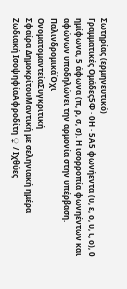Σωτηρίας (ερμηνευτικό)
Γραμματικές Ομάδες5Φ · 0Η · 5Α5 φωνήεντα (υ, ε, ο, υ, ι, ο), 0 ημίφωνα, 5 άφωνα (π, ρ, σ, σ). Η ισορροπία φωνηέντων και αφώνων υποδηλώνει την αρμονία στην υπέρβαση.
ΠαλινδρομικάΌχι
ΟνοματομαντείαΣυγκριτική
Σφαίρα ΔημοκρίτουΜαντική με σεληνιακή ημέρα
Ζωδιακή ΙσοψηφίαΑφροδίτη ♀ / Ιχθύες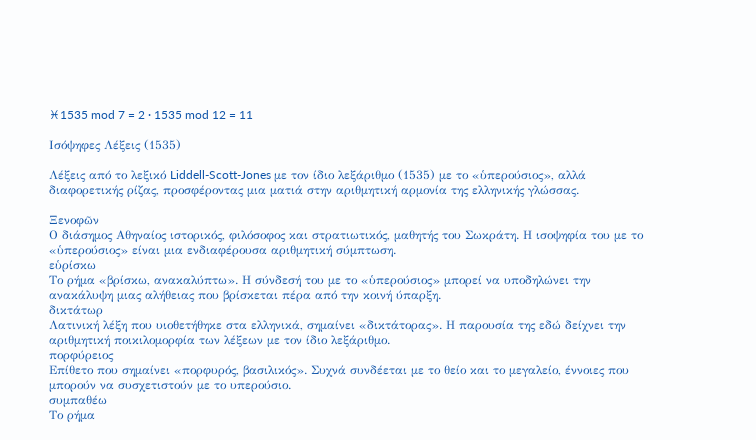♓1535 mod 7 = 2 · 1535 mod 12 = 11

Ισόψηφες Λέξεις (1535)

Λέξεις από το λεξικό Liddell-Scott-Jones με τον ίδιο λεξάριθμο (1535) με το «ὑπερούσιος», αλλά διαφορετικής ρίζας, προσφέροντας μια ματιά στην αριθμητική αρμονία της ελληνικής γλώσσας.

Ξενοφῶν
Ο διάσημος Αθηναίος ιστορικός, φιλόσοφος και στρατιωτικός, μαθητής του Σωκράτη. Η ισοψηφία του με το «ὑπερούσιος» είναι μια ενδιαφέρουσα αριθμητική σύμπτωση.
εὑρίσκω
Το ρήμα «βρίσκω, ανακαλύπτω». Η σύνδεσή του με το «ὑπερούσιος» μπορεί να υποδηλώνει την ανακάλυψη μιας αλήθειας που βρίσκεται πέρα από την κοινή ύπαρξη.
δικτάτωρ
Λατινική λέξη που υιοθετήθηκε στα ελληνικά, σημαίνει «δικτάτορας». Η παρουσία της εδώ δείχνει την αριθμητική ποικιλομορφία των λέξεων με τον ίδιο λεξάριθμο.
πορφύρειος
Επίθετο που σημαίνει «πορφυρός, βασιλικός». Συχνά συνδέεται με το θείο και το μεγαλείο, έννοιες που μπορούν να συσχετιστούν με το υπερούσιο.
συμπαθέω
Το ρήμα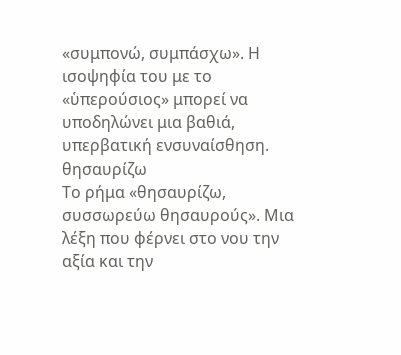«συμπονώ, συμπάσχω». Η ισοψηφία του με το «ὑπερούσιος» μπορεί να υποδηλώνει μια βαθιά, υπερβατική ενσυναίσθηση.
θησαυρίζω
Το ρήμα «θησαυρίζω, συσσωρεύω θησαυρούς». Μια λέξη που φέρνει στο νου την αξία και την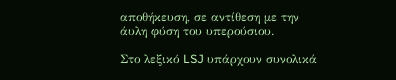αποθήκευση, σε αντίθεση με την άυλη φύση του υπερούσιου.

Στο λεξικό LSJ υπάρχουν συνολικά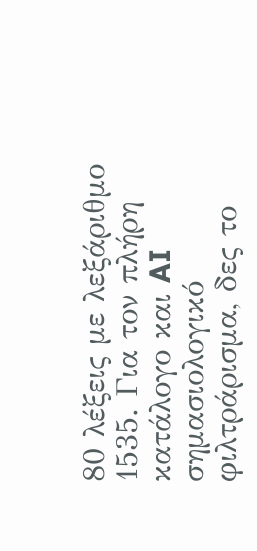80 λέξεις με λεξάριθμο 1535. Για τον πλήρη κατάλογο και AI σημασιολογικό φιλτράρισμα, δες το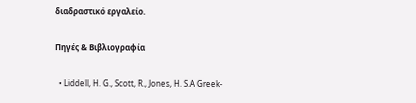διαδραστικό εργαλείο.

Πηγές & Βιβλιογραφία

  • Liddell, H. G., Scott, R., Jones, H. S.A Greek-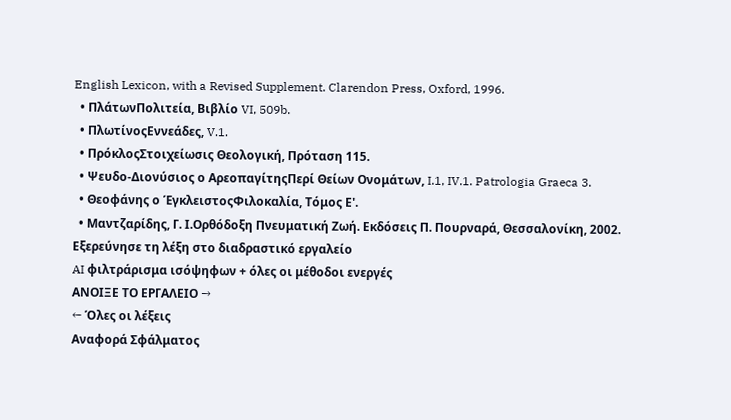English Lexicon, with a Revised Supplement. Clarendon Press, Oxford, 1996.
  • ΠλάτωνΠολιτεία, Βιβλίο VI, 509b.
  • ΠλωτίνοςΕννεάδες, V.1.
  • ΠρόκλοςΣτοιχείωσις Θεολογική, Πρόταση 115.
  • Ψευδο-Διονύσιος ο ΑρεοπαγίτηςΠερί Θείων Ονομάτων, I.1, IV.1. Patrologia Graeca 3.
  • Θεοφάνης ο ΈγκλειστοςΦιλοκαλία, Τόμος Ε'.
  • Μαντζαρίδης, Γ. Ι.Ορθόδοξη Πνευματική Ζωή. Εκδόσεις Π. Πουρναρά, Θεσσαλονίκη, 2002.
Εξερεύνησε τη λέξη στο διαδραστικό εργαλείο
AI φιλτράρισμα ισόψηφων + όλες οι μέθοδοι ενεργές
ΑΝΟΙΞΕ ΤΟ ΕΡΓΑΛΕΙΟ →
← Όλες οι λέξεις
Αναφορά Σφάλματος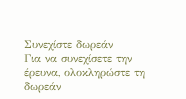Συνεχίστε δωρεάν
Για να συνεχίσετε την έρευνα, ολοκληρώστε τη δωρεάν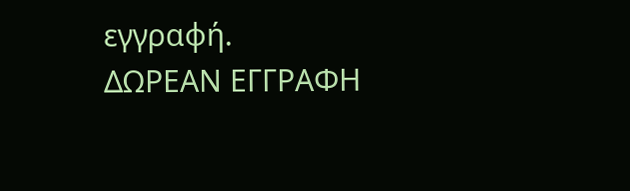εγγραφή.
ΔΩΡΕΑΝ ΕΓΓΡΑΦΗ